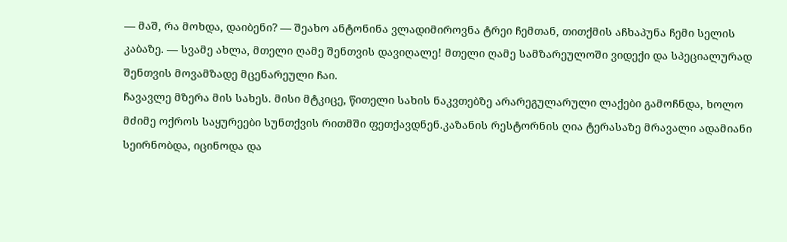— მაშ, რა მოხდა, დაიბენი? — შეახო ანტონინა ვლადიმიროვნა ტრეი ჩემთან, თითქმის აჩხაპუნა ჩემი სელის კაბაზე. — სვამე ახლა, მთელი ღამე შენთვის დავიღალე! მთელი ღამე სამზარეულოში ვიდექი და სპეციალურად შენთვის მოვამზადე მცენარეული ჩაი.
ჩავავლე მზერა მის სახეს. მისი მტკიცე, წითელი სახის ნაკვთებზე არარეგულარული ლაქები გამოჩნდა, ხოლო მძიმე ოქროს საყურეები სუნთქვის რითმში ფეთქავდნენ.კაზანის რესტორნის ღია ტერასაზე მრავალი ადამიანი სეირნობდა, იცინოდა და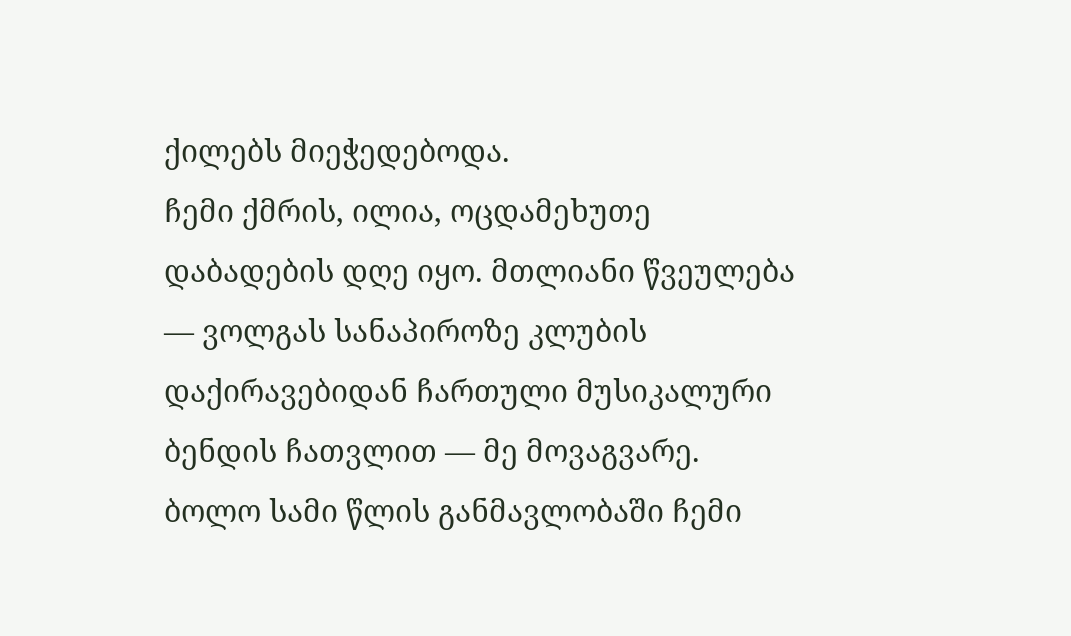ქილებს მიეჭედებოდა.
ჩემი ქმრის, ილია, ოცდამეხუთე დაბადების დღე იყო. მთლიანი წვეულება — ვოლგას სანაპიროზე კლუბის დაქირავებიდან ჩართული მუსიკალური ბენდის ჩათვლით — მე მოვაგვარე. ბოლო სამი წლის განმავლობაში ჩემი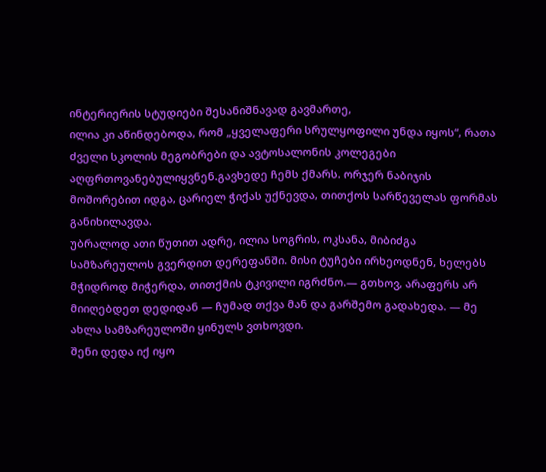ინტერიერის სტუდიები შესანიშნავად გავმართე,
ილია კი აწინდებოდა, რომ „ყველაფერი სრულყოფილი უნდა იყოს“, რათა ძველი სკოლის მეგობრები და ავტოსალონის კოლეგები აღფრთოვანებულიყვნენ.გავხედე ჩემს ქმარს. ორჯერ ნაბიჯის მოშორებით იდგა, ცარიელ ჭიქას უქნევდა, თითქოს სარწეველას ფორმას განიხილავდა.
უბრალოდ ათი წუთით ადრე, ილია სოგრის, ოკსანა, მიბიძგა სამზარეულოს გვერდით დერეფანში. მისი ტუჩები ირხეოდნენ, ხელებს მჭიდროდ მიჭერდა, თითქმის ტკივილი იგრძნო.— გთხოვ, არაფერს არ მიიღებდეთ დედიდან — ჩუმად თქვა მან და გარშემო გადახედა. — მე ახლა სამზარეულოში ყინულს ვთხოვდი.
შენი დედა იქ იყო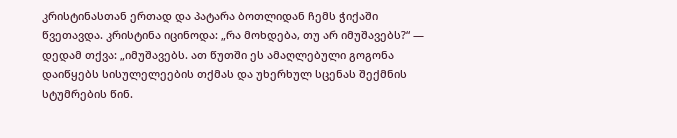კრისტინასთან ერთად და პატარა ბოთლიდან ჩემს ჭიქაში წვეთავდა. კრისტინა იცინოდა: „რა მოხდება, თუ არ იმუშავებს?“ — დედამ თქვა: „იმუშავებს. ათ წუთში ეს ამაღლებული გოგონა დაიწყებს სისულელეების თქმას და უხერხულ სცენას შექმნის სტუმრების წინ.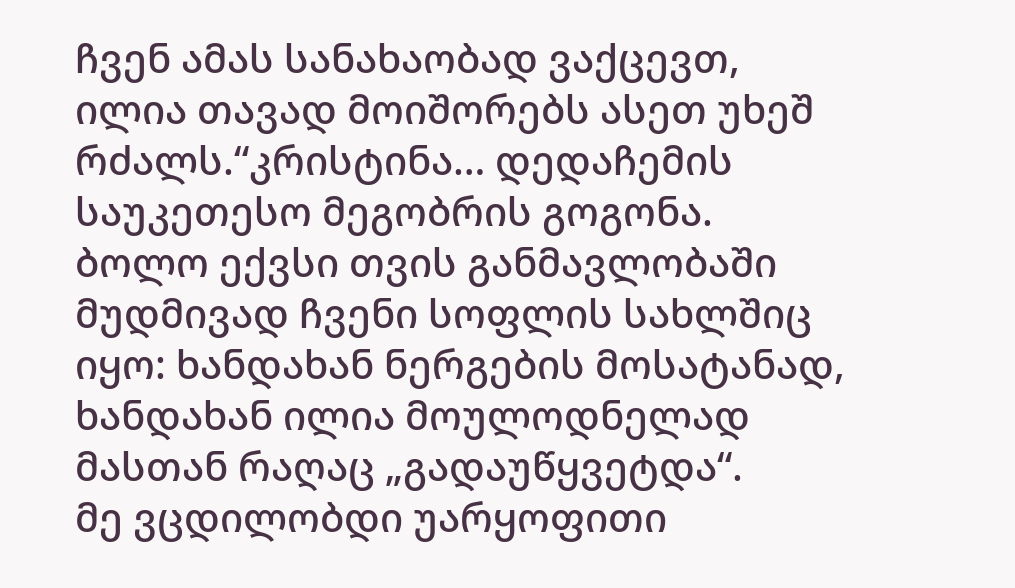ჩვენ ამას სანახაობად ვაქცევთ, ილია თავად მოიშორებს ასეთ უხეშ რძალს.“კრისტინა… დედაჩემის საუკეთესო მეგობრის გოგონა. ბოლო ექვსი თვის განმავლობაში მუდმივად ჩვენი სოფლის სახლშიც იყო: ხანდახან ნერგების მოსატანად, ხანდახან ილია მოულოდნელად მასთან რაღაც „გადაუწყვეტდა“.
მე ვცდილობდი უარყოფითი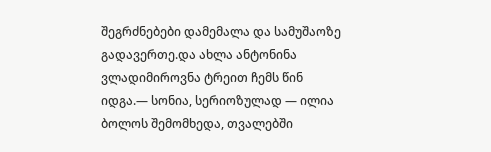შეგრძნებები დამემალა და სამუშაოზე გადავერთე.და ახლა ანტონინა ვლადიმიროვნა ტრეით ჩემს წინ იდგა.— სონია, სერიოზულად — ილია ბოლოს შემომხედა, თვალებში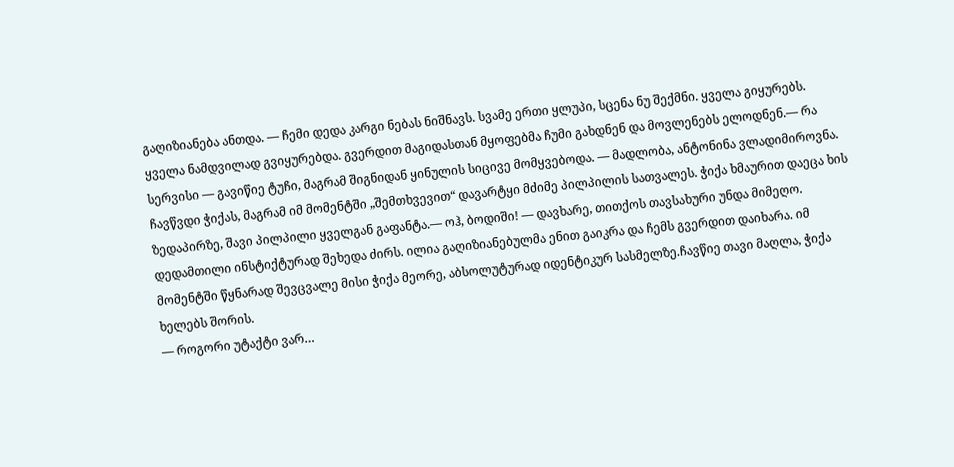გაღიზიანება ანთდა. — ჩემი დედა კარგი ნებას ნიშნავს. სვამე ერთი ყლუპი, სცენა ნუ შექმნი. ყველა გიყურებს.
ყველა ნამდვილად გვიყურებდა. გვერდით მაგიდასთან მყოფებმა ჩუმი გახდნენ და მოვლენებს ელოდნენ.— რა სერვისი — გავიწიე ტუჩი, მაგრამ შიგნიდან ყინულის სიცივე მომყვებოდა. — მადლობა, ანტონინა ვლადიმიროვნა.
ჩავწვდი ჭიქას, მაგრამ იმ მომენტში „შემთხვევით“ დავარტყი მძიმე პილპილის სათვალეს. ჭიქა ხმაურით დაეცა ხის ზედაპირზე, შავი პილპილი ყველგან გაფანტა.— ოჰ, ბოდიში! — დავხარე, თითქოს თავსახური უნდა მიმეღო.
დედამთილი ინსტიქტურად შეხედა ძირს. ილია გაღიზიანებულმა ენით გაიკრა და ჩემს გვერდით დაიხარა. იმ მომენტში წყნარად შევცვალე მისი ჭიქა მეორე, აბსოლუტურად იდენტიკურ სასმელზე.ჩავწიე თავი მაღლა, ჭიქა ხელებს შორის.
— როგორი უტაქტი ვარ…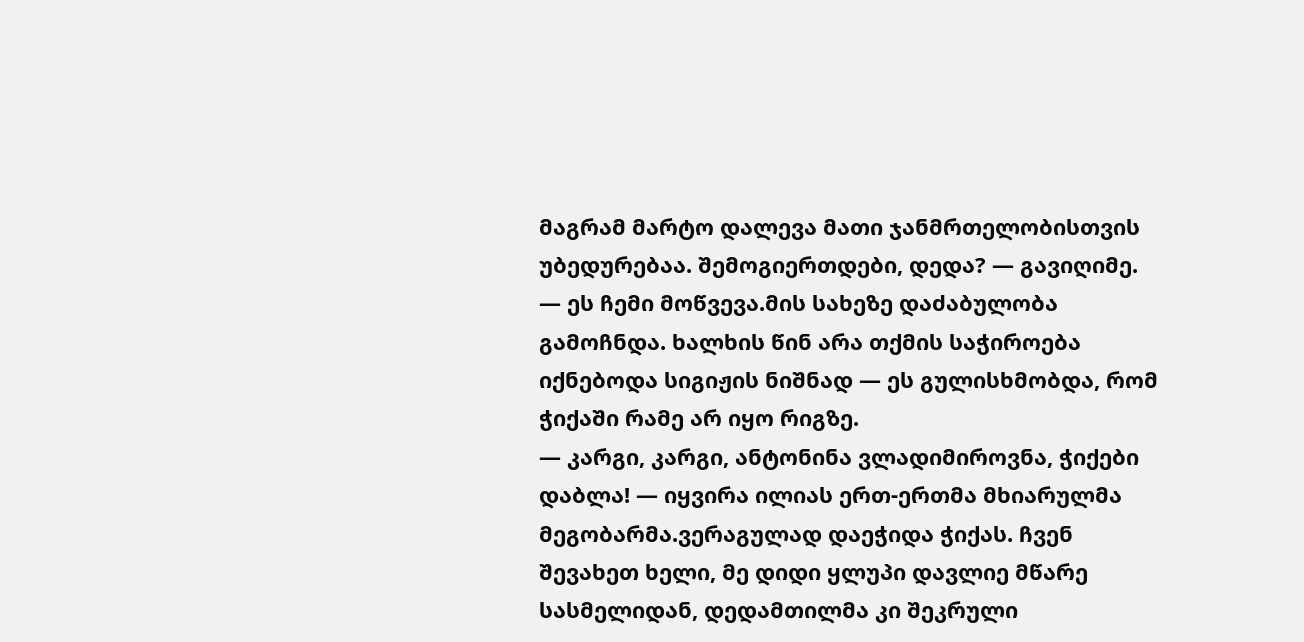მაგრამ მარტო დალევა მათი ჯანმრთელობისთვის უბედურებაა. შემოგიერთდები, დედა? — გავიღიმე. — ეს ჩემი მოწვევა.მის სახეზე დაძაბულობა გამოჩნდა. ხალხის წინ არა თქმის საჭიროება იქნებოდა სიგიჟის ნიშნად — ეს გულისხმობდა, რომ ჭიქაში რამე არ იყო რიგზე.
— კარგი, კარგი, ანტონინა ვლადიმიროვნა, ჭიქები დაბლა! — იყვირა ილიას ერთ-ერთმა მხიარულმა მეგობარმა.ვერაგულად დაეჭიდა ჭიქას. ჩვენ შევახეთ ხელი, მე დიდი ყლუპი დავლიე მწარე სასმელიდან, დედამთილმა კი შეკრული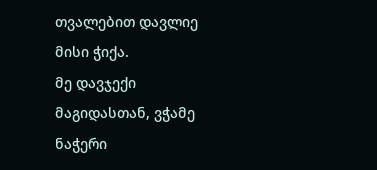თვალებით დავლიე მისი ჭიქა.
მე დავჯექი მაგიდასთან, ვჭამე ნაჭერი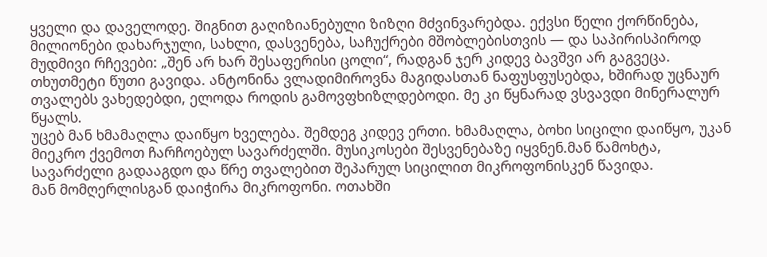ყველი და დაველოდე. შიგნით გაღიზიანებული ზიზღი მძვინვარებდა. ექვსი წელი ქორწინება, მილიონები დახარჯული, სახლი, დასვენება, საჩუქრები მშობლებისთვის — და საპირისპიროდ მუდმივი რჩევები: „შენ არ ხარ შესაფერისი ცოლი“, რადგან ჯერ კიდევ ბავშვი არ გაგვეცა.
თხუთმეტი წუთი გავიდა. ანტონინა ვლადიმიროვნა მაგიდასთან ნაფუსფუსებდა, ხშირად უცნაურ თვალებს ვახედებდი, ელოდა როდის გამოვფხიზლდებოდი. მე კი წყნარად ვსვავდი მინერალურ წყალს.
უცებ მან ხმამაღლა დაიწყო ხველება. შემდეგ კიდევ ერთი. ხმამაღლა, ბოხი სიცილი დაიწყო, უკან მიეკრო ქვემოთ ჩარჩოებულ სავარძელში. მუსიკოსები შესვენებაზე იყვნენ.მან წამოხტა, სავარძელი გადააგდო და წრე თვალებით შეპარულ სიცილით მიკროფონისკენ წავიდა.
მან მომღერლისგან დაიჭირა მიკროფონი. ოთახში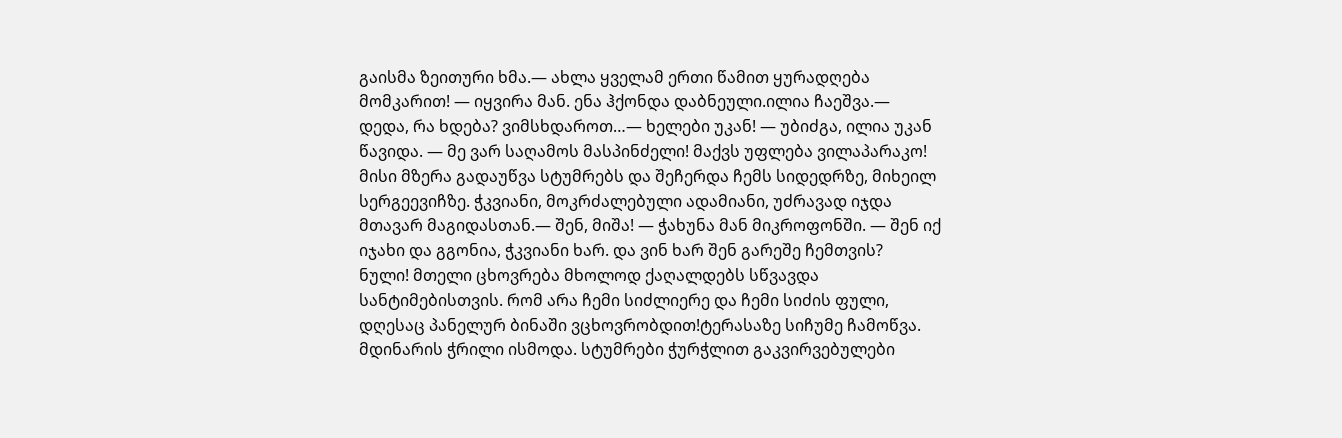გაისმა ზეითური ხმა.— ახლა ყველამ ერთი წამით ყურადღება მომკარით! — იყვირა მან. ენა ჰქონდა დაბნეული.ილია ჩაეშვა.— დედა, რა ხდება? ვიმსხდაროთ…— ხელები უკან! — უბიძგა, ილია უკან წავიდა. — მე ვარ საღამოს მასპინძელი! მაქვს უფლება ვილაპარაკო!
მისი მზერა გადაუწვა სტუმრებს და შეჩერდა ჩემს სიდედრზე, მიხეილ სერგეევიჩზე. ჭკვიანი, მოკრძალებული ადამიანი, უძრავად იჯდა მთავარ მაგიდასთან.— შენ, მიშა! — ჭახუნა მან მიკროფონში. — შენ იქ იჯახი და გგონია, ჭკვიანი ხარ. და ვინ ხარ შენ გარეშე ჩემთვის?
ნული! მთელი ცხოვრება მხოლოდ ქაღალდებს სწვავდა სანტიმებისთვის. რომ არა ჩემი სიძლიერე და ჩემი სიძის ფული, დღესაც პანელურ ბინაში ვცხოვრობდით!ტერასაზე სიჩუმე ჩამოწვა. მდინარის ჭრილი ისმოდა. სტუმრები ჭურჭლით გაკვირვებულები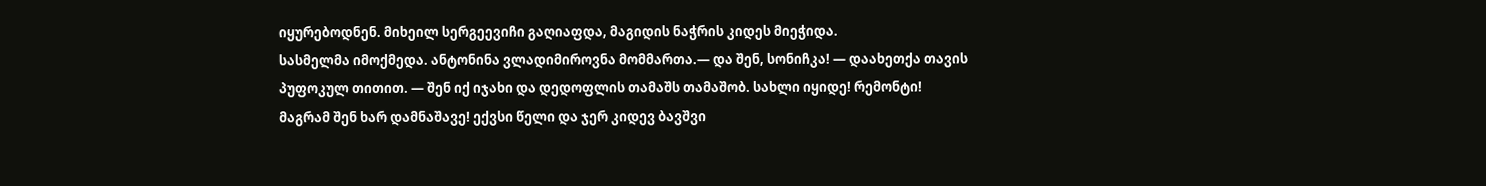იყურებოდნენ. მიხეილ სერგეევიჩი გაღიაფდა, მაგიდის ნაჭრის კიდეს მიეჭიდა.
სასმელმა იმოქმედა. ანტონინა ვლადიმიროვნა მომმართა.— და შენ, სონიჩკა! — დაახეთქა თავის პუფოკულ თითით. — შენ იქ იჯახი და დედოფლის თამაშს თამაშობ. სახლი იყიდე! რემონტი! მაგრამ შენ ხარ დამნაშავე! ექვსი წელი და ჯერ კიდევ ბავშვი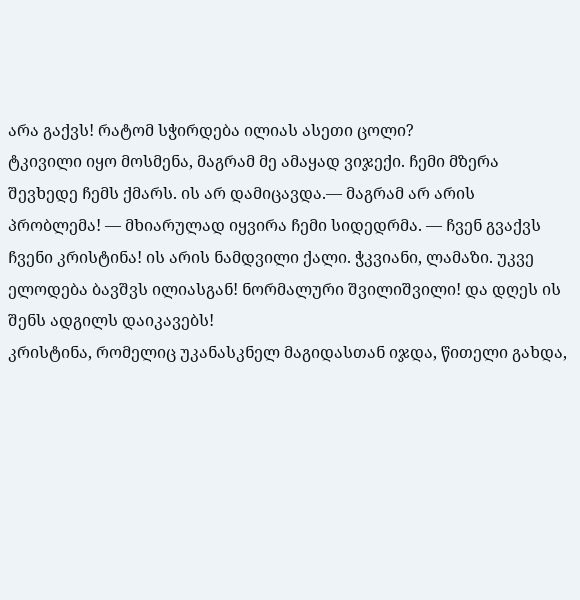არა გაქვს! რატომ სჭირდება ილიას ასეთი ცოლი?
ტკივილი იყო მოსმენა, მაგრამ მე ამაყად ვიჯექი. ჩემი მზერა შევხედე ჩემს ქმარს. ის არ დამიცავდა.— მაგრამ არ არის პრობლემა! — მხიარულად იყვირა ჩემი სიდედრმა. — ჩვენ გვაქვს ჩვენი კრისტინა! ის არის ნამდვილი ქალი. ჭკვიანი, ლამაზი. უკვე ელოდება ბავშვს ილიასგან! ნორმალური შვილიშვილი! და დღეს ის შენს ადგილს დაიკავებს!
კრისტინა, რომელიც უკანასკნელ მაგიდასთან იჯდა, წითელი გახდა,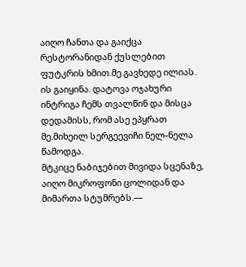აიღო ჩანთა და გაიქცა რესტორანიდან ქუსლებით ფუტკრის ხმით.მე გავხედე ილიას. ის გაიყინა. დატოვა ოჯახური ინტრიგა ჩემს თვალწინ და მისცა დედამისს, რომ ასე ეპყრათ მე.მიხეილ სერგეევიჩი ნელ-ნელა წამოდგა.
მტკიცე ნაბიჯებით მივიდა სცენაზე, აიღო მიკროფონი ცოლიდან და მიმართა სტუმრებს.—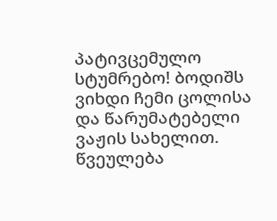პატივცემულო სტუმრებო! ბოდიშს ვიხდი ჩემი ცოლისა და წარუმატებელი ვაჟის სახელით. წვეულება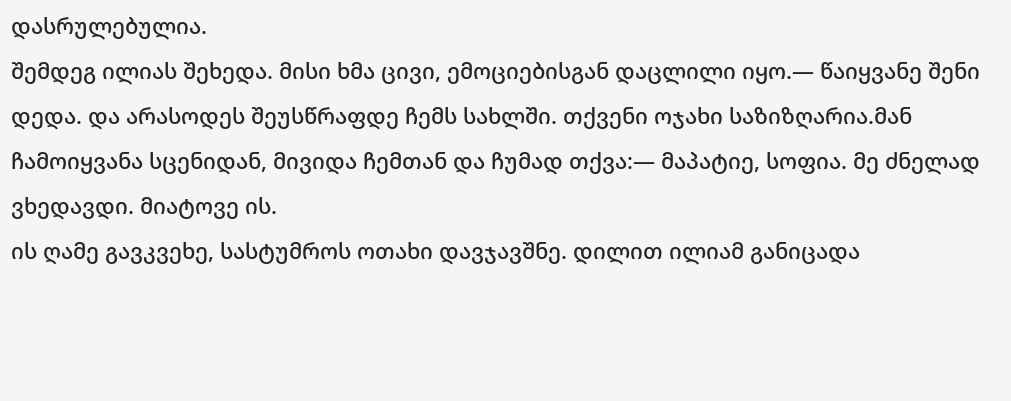დასრულებულია.
შემდეგ ილიას შეხედა. მისი ხმა ცივი, ემოციებისგან დაცლილი იყო.— წაიყვანე შენი დედა. და არასოდეს შეუსწრაფდე ჩემს სახლში. თქვენი ოჯახი საზიზღარია.მან ჩამოიყვანა სცენიდან, მივიდა ჩემთან და ჩუმად თქვა:— მაპატიე, სოფია. მე ძნელად ვხედავდი. მიატოვე ის.
ის ღამე გავკვეხე, სასტუმროს ოთახი დავჯავშნე. დილით ილიამ განიცადა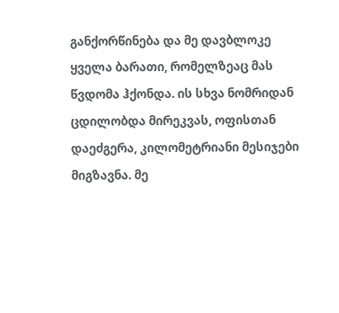განქორწინება და მე დავბლოკე ყველა ბარათი, რომელზეაც მას წვდომა ჰქონდა. ის სხვა ნომრიდან ცდილობდა მირეკვას, ოფისთან დაეძგერა, კილომეტრიანი მესიჯები მიგზავნა. მე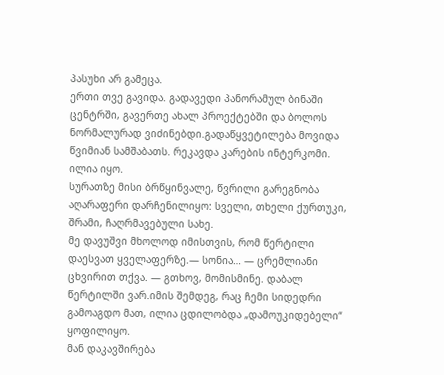პასუხი არ გამეცა.
ერთი თვე გავიდა. გადავედი პანორამულ ბინაში ცენტრში, გავერთე ახალ პროექტებში და ბოლოს ნორმალურად ვიძინებდი.გადაწყვეტილება მოვიდა წვიმიან სამშაბათს. რეკავდა კარების ინტერკომი. ილია იყო.
სურათზე მისი ბრწყინვალე, წვრილი გარეგნობა აღარაფერი დარჩენილიყო: სველი, თხელი ქურთუკი, შრამი, ჩაღრმავებული სახე.
მე დავუშვი მხოლოდ იმისთვის, რომ წერტილი დაესვათ ყველაფერზე.— სონია… — ცრემლიანი ცხვირით თქვა. — გთხოვ, მომისმინე. დაბალ წერტილში ვარ.იმის შემდეგ, რაც ჩემი სიდედრი გამოაგდო მათ, ილია ცდილობდა „დამოუკიდებელი“ ყოფილიყო.
მან დაკავშირება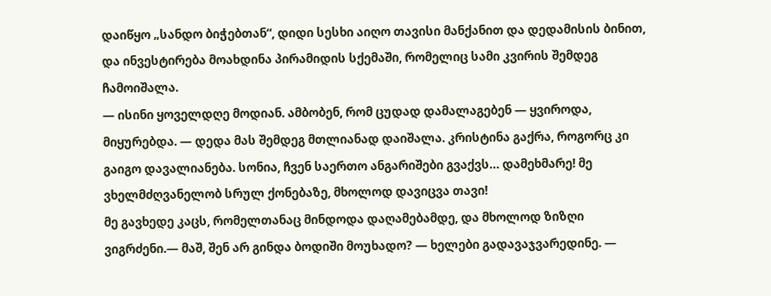დაიწყო „სანდო ბიჭებთან“, დიდი სესხი აიღო თავისი მანქანით და დედამისის ბინით, და ინვესტირება მოახდინა პირამიდის სქემაში, რომელიც სამი კვირის შემდეგ ჩამოიშალა.
— ისინი ყოველდღე მოდიან. ამბობენ, რომ ცუდად დამალაგებენ — ყვიროდა, მიყურებდა. — დედა მას შემდეგ მთლიანად დაიშალა. კრისტინა გაქრა, როგორც კი გაიგო დავალიანება. სონია, ჩვენ საერთო ანგარიშები გვაქვს… დამეხმარე! მე ვხელმძღვანელობ სრულ ქონებაზე, მხოლოდ დავიცვა თავი!
მე გავხედე კაცს, რომელთანაც მინდოდა დაღამებამდე, და მხოლოდ ზიზღი ვიგრძენი.— მაშ, შენ არ გინდა ბოდიში მოუხადო? — ხელები გადავაჯვარედინე. —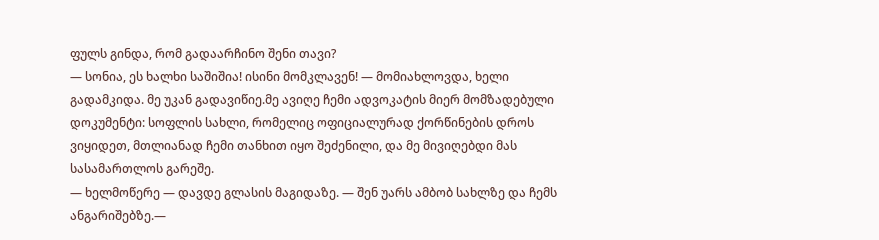ფულს გინდა, რომ გადაარჩინო შენი თავი?
— სონია, ეს ხალხი საშიშია! ისინი მომკლავენ! — მომიახლოვდა, ხელი გადამკიდა. მე უკან გადავიწიე.მე ავიღე ჩემი ადვოკატის მიერ მომზადებული დოკუმენტი: სოფლის სახლი, რომელიც ოფიციალურად ქორწინების დროს ვიყიდეთ, მთლიანად ჩემი თანხით იყო შეძენილი, და მე მივიღებდი მას სასამართლოს გარეშე.
— ხელმოწერე — დავდე გლასის მაგიდაზე. — შენ უარს ამბობ სახლზე და ჩემს ანგარიშებზე.—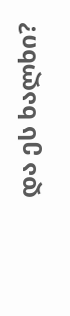და ეს ხალხი?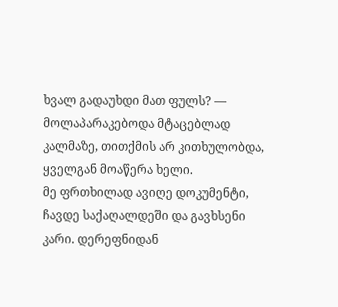ხვალ გადაუხდი მათ ფულს? — მოლაპარაკებოდა მტაცებლად კალმაზე, თითქმის არ კითხულობდა, ყველგან მოაწერა ხელი.
მე ფრთხილად ავიღე დოკუმენტი, ჩავდე საქაღალდეში და გავხსენი კარი. დერეფნიდან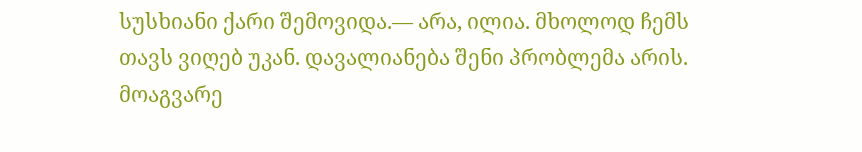სუსხიანი ქარი შემოვიდა.— არა, ილია. მხოლოდ ჩემს თავს ვიღებ უკან. დავალიანება შენი პრობლემა არის. მოაგვარე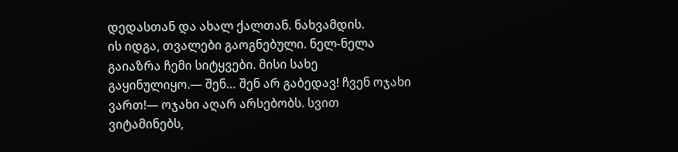დედასთან და ახალ ქალთან. ნახვამდის.
ის იდგა, თვალები გაოგნებული. ნელ-ნელა გაიაზრა ჩემი სიტყვები. მისი სახე გაყინულიყო.— შენ… შენ არ გაბედავ! ჩვენ ოჯახი ვართ!— ოჯახი აღარ არსებობს. სვით ვიტამინებს,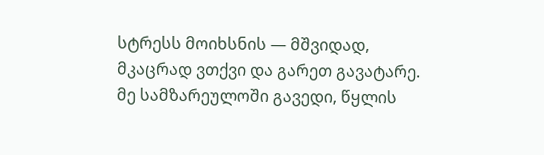სტრესს მოიხსნის — მშვიდად, მკაცრად ვთქვი და გარეთ გავატარე.
მე სამზარეულოში გავედი, წყლის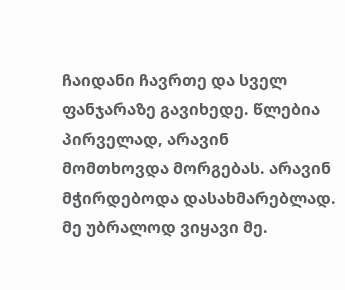ჩაიდანი ჩავრთე და სველ ფანჯარაზე გავიხედე. წლებია პირველად, არავინ მომთხოვდა მორგებას. არავინ მჭირდებოდა დასახმარებლად. მე უბრალოდ ვიყავი მე.